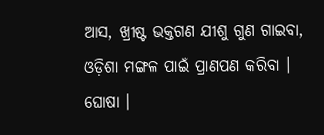ଆସ, ଖ୍ରୀଷ୍ଟ ଭକ୍ତଗଣ ଯୀଶୁ ଗୁଣ ଗାଇବା,
ଓଡ଼ିଶା ମଙ୍ଗଳ ପାଇଁ ପ୍ରାଣପଣ କରିବା । ଘୋଷା ।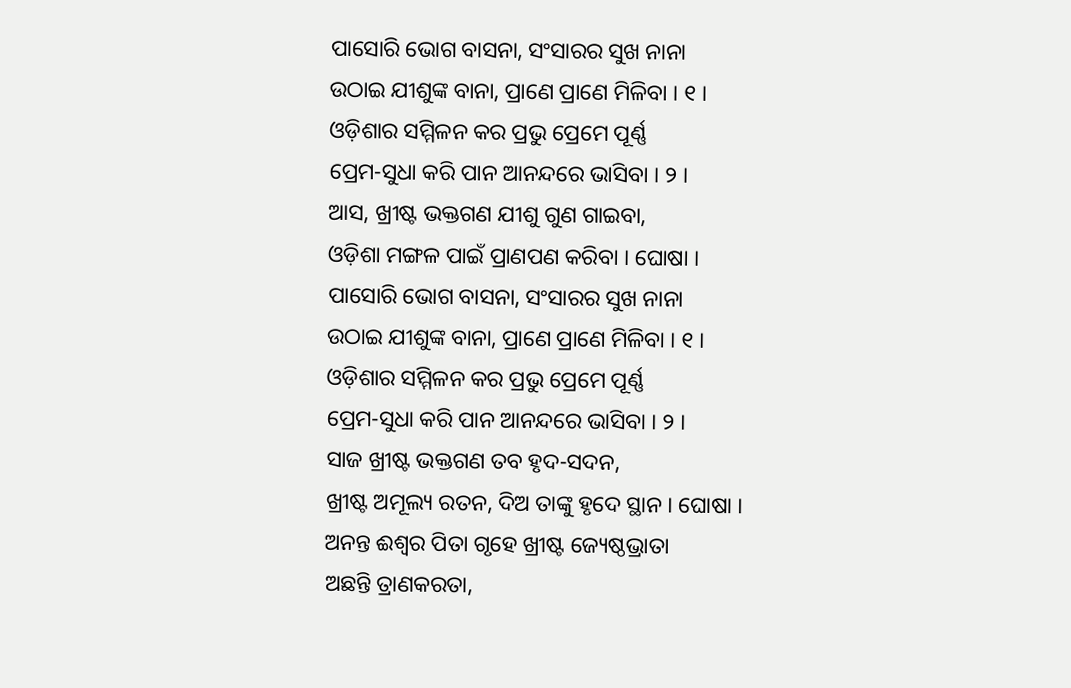ପାସୋରି ଭୋଗ ବାସନା, ସଂସାରର ସୁଖ ନାନା
ଉଠାଇ ଯୀଶୁଙ୍କ ବାନା, ପ୍ରାଣେ ପ୍ରାଣେ ମିଳିବା । ୧ ।
ଓଡ଼ିଶାର ସମ୍ମିଳନ କର ପ୍ରଭୁ ପ୍ରେମେ ପୂର୍ଣ୍ଣ
ପ୍ରେମ-ସୁଧା କରି ପାନ ଆନନ୍ଦରେ ଭାସିବା । ୨ ।
ଆସ, ଖ୍ରୀଷ୍ଟ ଭକ୍ତଗଣ ଯୀଶୁ ଗୁଣ ଗାଇବା,
ଓଡ଼ିଶା ମଙ୍ଗଳ ପାଇଁ ପ୍ରାଣପଣ କରିବା । ଘୋଷା ।
ପାସୋରି ଭୋଗ ବାସନା, ସଂସାରର ସୁଖ ନାନା
ଉଠାଇ ଯୀଶୁଙ୍କ ବାନା, ପ୍ରାଣେ ପ୍ରାଣେ ମିଳିବା । ୧ ।
ଓଡ଼ିଶାର ସମ୍ମିଳନ କର ପ୍ରଭୁ ପ୍ରେମେ ପୂର୍ଣ୍ଣ
ପ୍ରେମ-ସୁଧା କରି ପାନ ଆନନ୍ଦରେ ଭାସିବା । ୨ ।
ସାଜ ଖ୍ରୀଷ୍ଟ ଭକ୍ତଗଣ ତବ ହୃଦ-ସଦନ,
ଖ୍ରୀଷ୍ଟ ଅମୂଲ୍ୟ ରତନ, ଦିଅ ତାଙ୍କୁ ହୃଦେ ସ୍ଥାନ । ଘୋଷା ।
ଅନନ୍ତ ଈଶ୍ୱର ପିତା ଗୃହେ ଖ୍ରୀଷ୍ଟ ଜ୍ୟେଷ୍ଠଭ୍ରାତା
ଅଛନ୍ତି ତ୍ରାଣକରତା,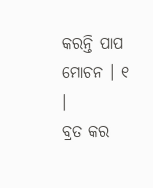କରନ୍ତି ପାପ ମୋଚନ । ୧ ।
ବ୍ରତ କର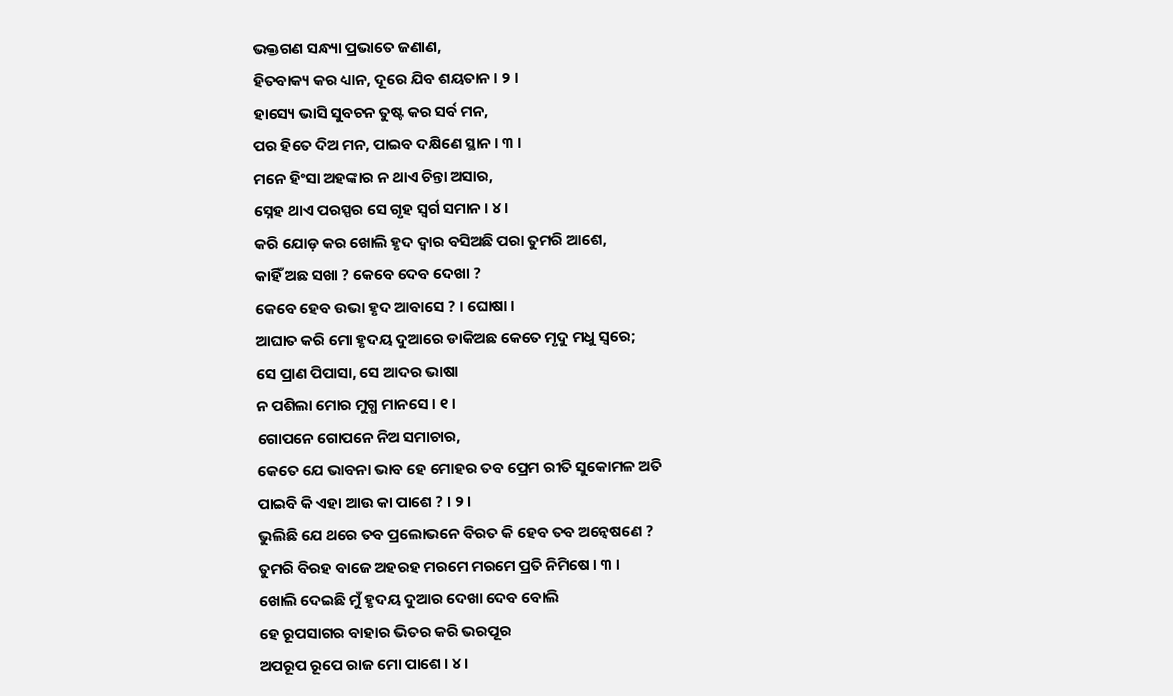ଭକ୍ତଗଣ ସନ୍ଧ୍ୟା ପ୍ରଭାତେ ଜଣାଣ,
ହିତବାକ୍ୟ କର ଧ୍ୟାନ, ଦୂରେ ଯିବ ଶୟତାନ । ୨ ।
ହାସ୍ୟେ ଭାସି ସୁବଚନ ତୁଷ୍ଟ କର ସର୍ବ ମନ,
ପର ହିତେ ଦିଅ ମନ, ପାଇବ ଦକ୍ଷିଣେ ସ୍ଥାନ । ୩ ।
ମନେ ହିଂସା ଅହଙ୍କାର ନ ଥାଏ ଚିନ୍ତା ଅସାର,
ସ୍ନେହ ଥାଏ ପରସ୍ପର ସେ ଗୃହ ସ୍ୱର୍ଗ ସମାନ । ୪ ।
କରି ଯୋଡ଼ କର ଖୋଲି ହୃଦ ଦ୍ୱାର ବସିଅଛି ପରା ତୁମରି ଆଶେ,
କାହିଁ ଅଛ ସଖା ? କେବେ ଦେବ ଦେଖା ?
କେବେ ହେବ ଉଭା ହୃଦ ଆବାସେ ? । ଘୋଷା ।
ଆଘାତ କରି ମୋ ହୃଦୟ ଦୁଆରେ ଡାକିଅଛ କେତେ ମୃଦୁ ମଧୁ ସ୍ୱରେ;
ସେ ପ୍ରାଣ ପିପାସା, ସେ ଆଦର ଭାଷା
ନ ପଶିଲା ମୋର ମୁଗ୍ଧ ମାନସେ । ୧ ।
ଗୋପନେ ଗୋପନେ ନିଅ ସମାଚାର,
କେତେ ଯେ ଭାବନା ଭାବ ହେ ମୋହର ତବ ପ୍ରେମ ରୀତି ସୁକୋମଳ ଅତି
ପାଇବି କି ଏହା ଆଉ କା ପାଶେ ? । ୨ ।
ଭୁଲିଛି ଯେ ଥରେ ତବ ପ୍ରଲୋଭନେ ବିରତ କି ହେବ ତବ ଅନ୍ୱେଷଣେ ?
ତୁମରି ବିରହ ବାଜେ ଅହରହ ମରମେ ମରମେ ପ୍ରତି ନିମିଷେ । ୩ ।
ଖୋଲି ଦେଇଛି ମୁଁ ହୃଦୟ ଦୁଆର ଦେଖା ଦେବ ବୋଲି
ହେ ରୂପସାଗର ବାହାର ଭିତର କରି ଭରପୂର
ଅପରୂପ ରୂପେ ରାଜ ମୋ ପାଶେ । ୪ ।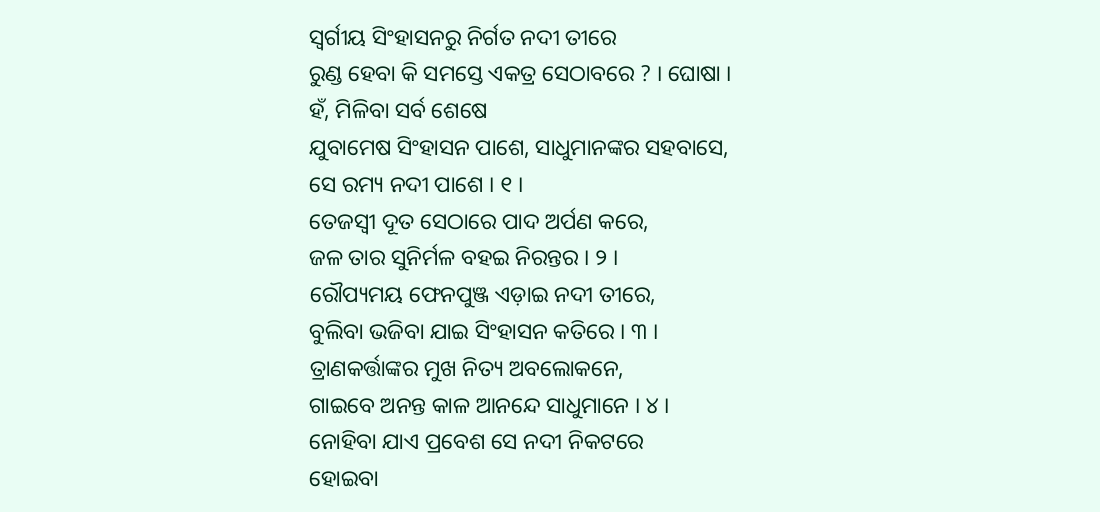ସ୍ୱର୍ଗୀୟ ସିଂହାସନରୁ ନିର୍ଗତ ନଦୀ ତୀରେ
ରୁଣ୍ଡ ହେବା କି ସମସ୍ତେ ଏକତ୍ର ସେଠାବରେ ? । ଘୋଷା ।
ହଁ, ମିଳିବା ସର୍ବ ଶେଷେ
ଯୁବାମେଷ ସିଂହାସନ ପାଶେ, ସାଧୁମାନଙ୍କର ସହବାସେ,
ସେ ରମ୍ୟ ନଦୀ ପାଶେ । ୧ ।
ତେଜସ୍ୱୀ ଦୂତ ସେଠାରେ ପାଦ ଅର୍ପଣ କରେ,
ଜଳ ତାର ସୁନିର୍ମଳ ବହଇ ନିରନ୍ତର । ୨ ।
ରୌପ୍ୟମୟ ଫେନପୁଞ୍ଜ ଏଡ଼ାଇ ନଦୀ ତୀରେ,
ବୁଲିବା ଭଜିବା ଯାଇ ସିଂହାସନ କତିରେ । ୩ ।
ତ୍ରାଣକର୍ତ୍ତାଙ୍କର ମୁଖ ନିତ୍ୟ ଅବଲୋକନେ,
ଗାଇବେ ଅନନ୍ତ କାଳ ଆନନ୍ଦେ ସାଧୁମାନେ । ୪ ।
ନୋହିବା ଯାଏ ପ୍ରବେଶ ସେ ନଦୀ ନିକଟରେ
ହୋଇବା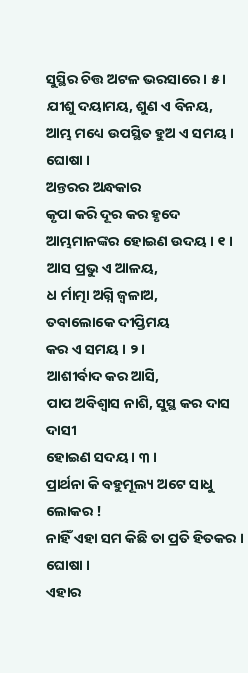ସୁସ୍ଥିର ଚିତ୍ତ ଅଟଳ ଭରସାରେ । ୫ ।
ଯୀଶୁ ଦୟାମୟ, ଶୁଣ ଏ ବିନୟ,
ଆମ୍ଭ ମଧ୍ୟେ ଉପସ୍ଥିତ ହୁଅ ଏ ସମୟ । ଘୋଷା ।
ଅନ୍ତରର ଅନ୍ଧକାର
କୃପା କରି ଦୂର କର ହୃଦେ ଆମ୍ଭମାନଙ୍କର ହୋଇଣ ଉଦୟ । ୧ ।
ଆସ ପ୍ରଭୁ ଏ ଆଳୟ,
ଧ ର୍ମାତ୍ମା ଅଗ୍ନି ଜ୍ୱଳାଅ,
ତବାଲୋକେ ଦୀପ୍ତିମୟ
କର ଏ ସମୟ । ୨ ।
ଆଶୀର୍ବାଦ କର ଆସି,
ପାପ ଅବିଶ୍ୱାସ ନାଶି, ସୁସ୍ଥ କର ଦାସ ଦାସୀ
ହୋଇଣ ସଦୟ । ୩ ।
ପ୍ରାର୍ଥନା କି ବହୁମୂଲ୍ୟ ଅଟେ ସାଧୁ ଲୋକର !
ନାହିଁ ଏହା ସମ କିଛି ତା ପ୍ରତି ହିତକର । ଘୋଷା ।
ଏହାର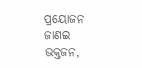ପ୍ରୟୋଜନ ଜାଣଇ ଭକ୍ତଜନ,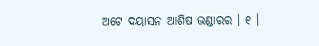ଅଟେ ଦୟାସନ ଆଶିଷ ଭଣ୍ଡାରର । ୧ ।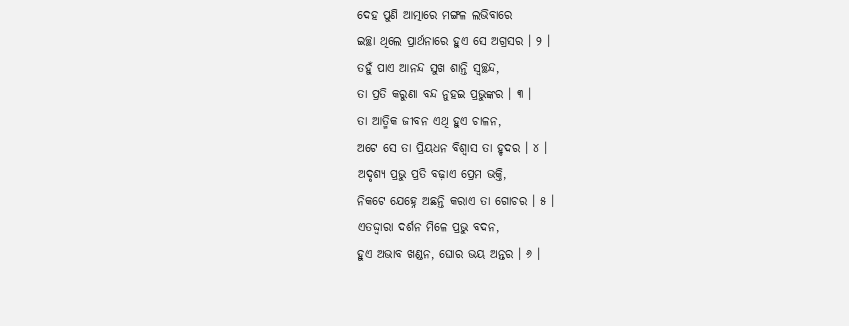ଦେହ ପୁଣି ଆତ୍ମାରେ ମଙ୍ଗଳ ଲଭିବାରେ
ଇଚ୍ଛା ଥିଲେ ପ୍ରାର୍ଥନାରେ ହୁଏ ସେ ଅଗ୍ରସର । ୨ ।
ତହୁଁ ପାଏ ଆନନ୍ଦ ସୁଖ ଶାନ୍ତି ସ୍ୱଚ୍ଛନ୍ଦ,
ତା ପ୍ରତି କରୁଣା ବନ୍ଦ ନୁହଇ ପ୍ରଭୁଙ୍କର । ୩ ।
ତା ଆତ୍ମିକ ଜୀବନ ଏଥି ହୁଏ ଚାଳନ,
ଅଟେ ସେ ତା ପ୍ରିୟଧନ ବିଶ୍ୱାସ ତା ହୃଦର । ୪ ।
ଅଦୃଶ୍ୟ ପ୍ରଭୁ ପ୍ରତି ବଢ଼ାଏ ପ୍ରେମ ଭକ୍ତି,
ନିକଟେ ଯେହ୍ନେ ଅଛନ୍ତି କରାଏ ତା ଗୋଚର । ୫ ।
ଏତଦ୍ଦ୍ୱାରା ଦର୍ଶନ ମିଳେ ପ୍ରଭୁ ବଦନ,
ହୁଏ ଅଭାବ ଖଣ୍ଡନ, ଘୋର ଭୟ ଅନ୍ତର । ୬ ।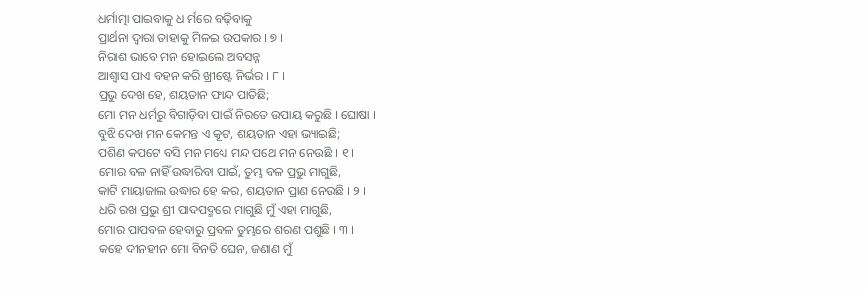ଧର୍ମାତ୍ମା ପାଇବାକୁ ଧ ର୍ମରେ ବଢ଼ିବାକୁ
ପ୍ରାର୍ଥନା ଦ୍ୱାରା ତାହାକୁ ମିଳଇ ଉପକାର । ୭ ।
ନିରାଶ ଭାବେ ମନ ହୋଇଲେ ଅବସନ୍ନ
ଆଶ୍ୱାସ ପାଏ ବହନ କରି ଖ୍ରୀଷ୍ଟେ ନିର୍ଭର । ୮ ।
ପ୍ରଭୁ ଦେଖ ହେ, ଶୟତାନ ଫାନ୍ଦ ପାତିଛି;
ମୋ ମନ ଧର୍ମରୁ ବିଗାଡ଼ିବା ପାଇଁ ନିରତେ ଉପାୟ କରୁଛି । ଘୋଷା ।
ବୁଝି ଦେଖ ମନ କେମନ୍ତ ଏ କୂଟ, ଶୟତାନ ଏହା ଭ୍ୟାଇଛି;
ପଶିଣ କପଟେ ବସି ମନ ମଧ୍ୟେ ମନ୍ଦ ପଥେ ମନ ନେଉଛି । ୧ ।
ମୋର ବଳ ନାହିଁ ଉଦ୍ଧାରିବା ପାଇଁ, ତୁମ୍ଭ ବଳ ପ୍ରଭୁ ମାଗୁଛି,
କାଟି ମାୟାଜାଲ ଉଦ୍ଧାର ହେ କର, ଶୟତାନ ପ୍ରାଣ ନେଉଛି । ୨ ।
ଧରି ରଖ ପ୍ରଭୁ ଶ୍ରୀ ପାଦପଦ୍ମରେ ମାଗୁଛି ମୁଁ ଏହା ମାଗୁଛି,
ମୋର ପାପବଳ ହେବାରୁ ପ୍ରବଳ ତୁମ୍ଭରେ ଶରଣ ପଶୁଛି । ୩ ।
କହେ ଦୀନହୀନ ମୋ ବିନତି ଘେନ, ଜଣାଣ ମୁଁ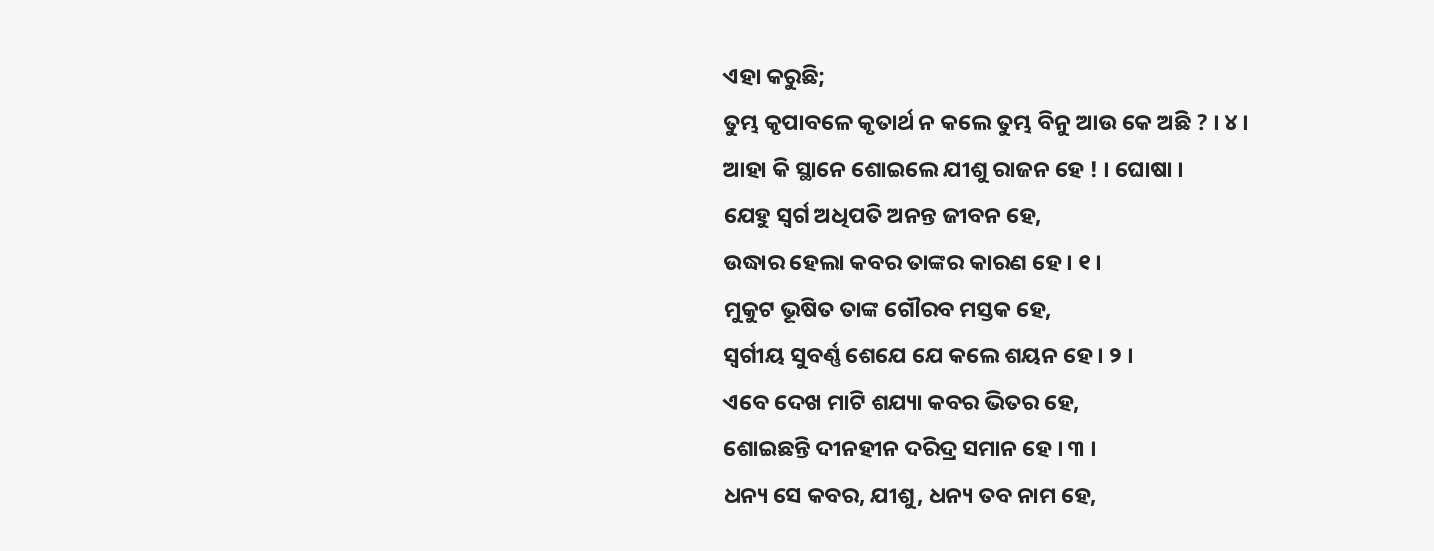ଏହା କରୁଛି;
ତୁମ୍ଭ କୃପାବଳେ କୃତାର୍ଥ ନ କଲେ ତୁମ୍ଭ ବିନୁ ଆଉ କେ ଅଛି ? । ୪ ।
ଆହା କି ସ୍ଥାନେ ଶୋଇଲେ ଯୀଶୁ ରାଜନ ହେ ! । ଘୋଷା ।
ଯେହୁ ସ୍ୱର୍ଗ ଅଧିପତି ଅନନ୍ତ ଜୀବନ ହେ,
ଉଦ୍ଧାର ହେଲା କବର ତାଙ୍କର କାରଣ ହେ । ୧ ।
ମୁକୁଟ ଭୂଷିତ ତାଙ୍କ ଗୌରବ ମସ୍ତକ ହେ,
ସ୍ୱର୍ଗୀୟ ସୁବର୍ଣ୍ଣ ଶେଯେ ଯେ କଲେ ଶୟନ ହେ । ୨ ।
ଏବେ ଦେଖ ମାଟି ଶଯ୍ୟା କବର ଭିତର ହେ,
ଶୋଇଛନ୍ତି ଦୀନହୀନ ଦରିଦ୍ର ସମାନ ହେ । ୩ ।
ଧନ୍ୟ ସେ କବର, ଯୀଶୁ, ଧନ୍ୟ ତବ ନାମ ହେ,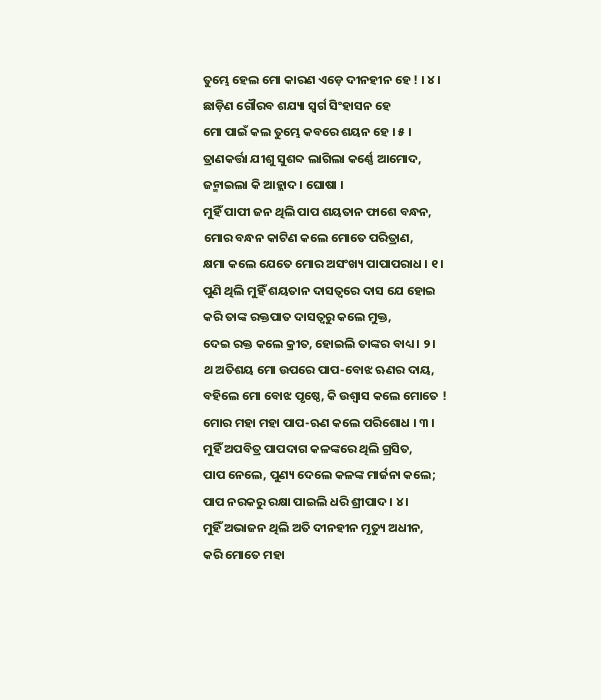ତୁମ୍ଭେ ହେଲ ମୋ କାରଣ ଏଡ଼େ ଦୀନହୀନ ହେ ! । ୪ ।
ଛାଡ଼ିଣ ଗୌରବ ଶଯ୍ୟା ସ୍ୱର୍ଗ ସିଂହାସନ ହେ
ମୋ ପାଇଁ କଲ ତୁମ୍ଭେ କବରେ ଶୟନ ହେ । ୫ ।
ତ୍ରାଣକର୍ତ୍ତା ଯୀଶୁ ସୁଶବ୍ଦ ଲାଗିଲା କର୍ଣ୍ଣେ ଆମୋଦ,
ଜନ୍ମାଇଲା କି ଆହ୍ଲାଦ । ଘୋଷା ।
ମୁହିଁ ପାପୀ ଜନ ଥିଲି ପାପ ଶୟତାନ ଫାଶେ ବନ୍ଧନ,
ମୋର ବନ୍ଧନ କାଟିଣ କଲେ ମୋତେ ପରିତ୍ରାଣ,
କ୍ଷମା କଲେ ଯେତେ ମୋର ଅସଂଖ୍ୟ ପାପାପରାଧ । ୧ ।
ପୁଣି ଥିଲି ମୁହିଁ ଶୟତାନ ଦାସତ୍ୱରେ ଦାସ ଯେ ହୋଇ
କରି ତାଙ୍କ ରକ୍ତପାତ ଦାସତ୍ୱରୁ କଲେ ମୁକ୍ତ,
ଦେଇ ରକ୍ତ କଲେ କ୍ରୀତ, ହୋଇଲି ତାଙ୍କର ବାଧ୍ୟ । ୨ ।
ଥ ଅତିଶୟ ମୋ ଉପରେ ପାପ-ବୋଝ ଋଣର ଦାୟ,
ବହିଲେ ମୋ ବୋଝ ପୃଷ୍ଠେ, କି ଉଶ୍ୱାସ କଲେ ମୋତେ !
ମୋର ମହା ମହା ପାପ-ଋଣ କଲେ ପରିଶୋଧ । ୩ ।
ମୁହିଁ ଅପବିତ୍ର ପାପଦାଗ କଳଙ୍କରେ ଥିଲି ଗ୍ରସିତ,
ପାପ ନେଲେ, ପୁଣ୍ୟ ଦେଲେ କଳଙ୍କ ମାର୍ଜନା କଲେ;
ପାପ ନରକରୁ ରକ୍ଷା ପାଇଲି ଧରି ଶ୍ରୀପାଦ । ୪ ।
ମୁହିଁ ଅଭାଜନ ଥିଲି ଅତି ଦୀନହୀନ ମୃତ୍ୟୁ ଅଧୀନ,
କରି ମୋତେ ମହା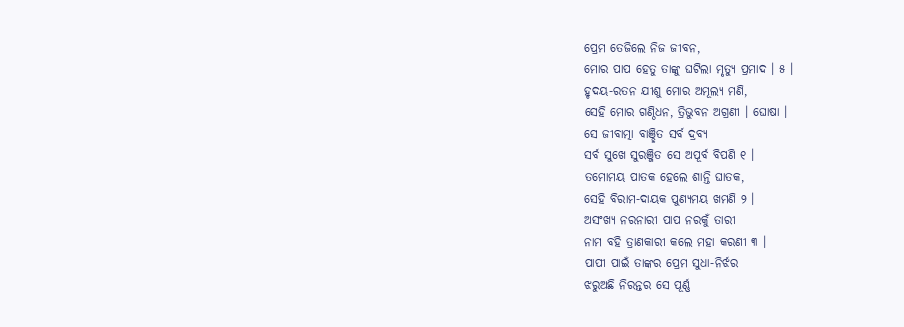ପ୍ରେମ ତେଜିଲେ ନିଜ ଜୀବନ,
ମୋର ପାପ ହେତୁ ତାଙ୍କୁ ଘଟିଲା ମୃତ୍ୟୁ ପ୍ରମାଦ । ୫ ।
ହୃଦୟ-ରତନ ଯୀଶୁ ମୋର ଅମୂଲ୍ୟ ମଣି,
ସେହି ମୋର ଗଣ୍ଠିଧନ, ତ୍ରିଭୁବନ ଅଗ୍ରଣୀ । ଘୋଷା ।
ସେ ଜୀବାତ୍ମା ବାଞ୍ଛିତ ସର୍ବ ଦ୍ରବ୍ୟ
ସର୍ବ ସୁଖେ ସୁରଞ୍ଜିତ ସେ ଅପୂର୍ବ ବିପଣି ୧ ।
ତମୋମୟ ପାତକ ହେଲେ ଶାନ୍ତି ଘାତକ,
ସେହି ବିରାମ-ଦାୟକ ପୁଣ୍ୟମୟ ଖମଣି ୨ ।
ଅସଂଖ୍ୟ ନରନାରୀ ପାପ ନରକୁଁ ତାରୀ
ନାମ ବହି ତ୍ରାଣକାରୀ କଲେ ମହା କରଣୀ ୩ ।
ପାପୀ ପାଇଁ ତାଙ୍କର ପ୍ରେମ ସୁଧା-ନିର୍ଝର
ଝରୁଅଛି ନିରନ୍ତର ସେ ପୂର୍ଣ୍ଣ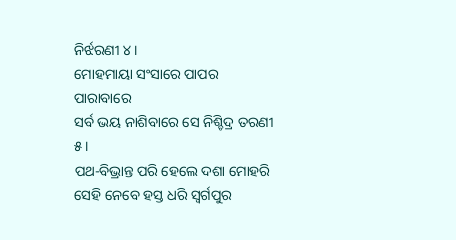ନିର୍ଝରଣୀ ୪ ।
ମୋହମାୟା ସଂସାରେ ପାପର ପାରାବାରେ
ସର୍ବ ଭୟ ନାଶିବାରେ ସେ ନିଶ୍ଚିଦ୍ର ତରଣୀ ୫ ।
ପଥ-ବିଭ୍ରାନ୍ତ ପରି ହେଲେ ଦଶା ମୋହରି
ସେହି ନେବେ ହସ୍ତ ଧରି ସ୍ୱର୍ଗପୁର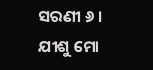ସରଣୀ ୬ ।
ଯୀଶୁ ମୋ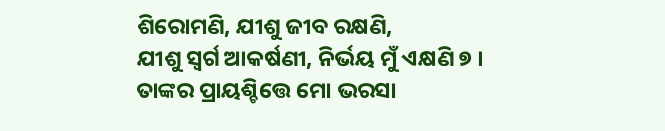ଶିରୋମଣି, ଯୀଶୁ ଜୀବ ରକ୍ଷଣି,
ଯୀଶୁ ସ୍ୱର୍ଗ ଆକର୍ଷଣୀ, ନିର୍ଭୟ ମୁଁ ଏକ୍ଷଣି ୭ ।
ତାଙ୍କର ପ୍ରାୟଶ୍ଚିତ୍ତେ ମୋ ଭରସା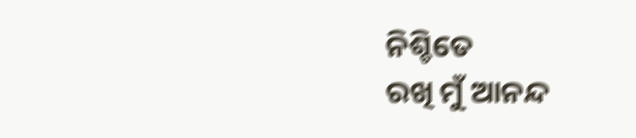ନିଶ୍ଚିତେ
ରଖି ମୁଁ ଆନନ୍ଦ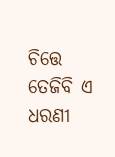ଚିତ୍ତେ ତେଜିବି ଏ ଧରଣୀ